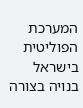המערכת הפוליטית בישראל בנויה בצורה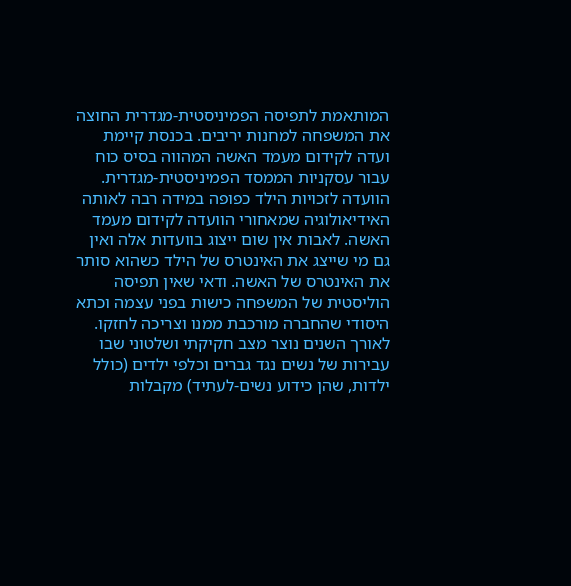המותאמת לתפיסה הפמיניסטית-מגדרית החוצה את המשפחה למחנות יריבים. בכנסת קיימת ועדה לקידום מעמד האשה המהווה בסיס כוח עבור עסקניות הממסד הפמיניסטית-מגדרית. הוועדה לזכויות הילד כפופה במידה רבה לאותה האידיאולוגיה שמאחורי הוועדה לקידום מעמד האשה. לאבות אין שום ייצוג בוועדות אלה ואין גם מי שייצג את האינטרס של הילד כשהוא סותר את האינטרס של האשה. ודאי שאין תפיסה הוליסטית של המשפחה כישות בפני עצמה וכתא היסודי שהחברה מורכבת ממנו וצריכה לחזקו.
לאורך השנים נוצר מצב חקיקתי ושלטוני שבו עבירות של נשים נגד גברים וכלפי ילדים (כולל ילדות, שהן כידוע נשים-לעתיד) מקבלות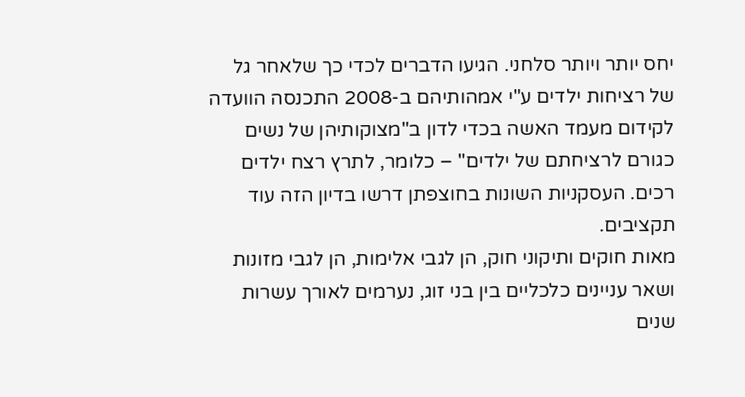יחס יותר ויותר סלחני. הגיעו הדברים לכדי כך שלאחר גל של רציחות ילדים ע"י אמהותיהם ב-2008 התכנסה הוועדה לקידום מעמד האשה בכדי לדון ב"מצוקותיהן של נשים כגורם לרציחתם של ילדים" – כלומר, לתרץ רצח ילדים רכים. העסקניות השונות בחוצפתן דרשו בדיון הזה עוד תקציבים.
מאות חוקים ותיקוני חוק, הן לגבי אלימות, הן לגבי מזונות ושאר עניינים כלכליים בין בני זוג, נערמים לאורך עשרות שנים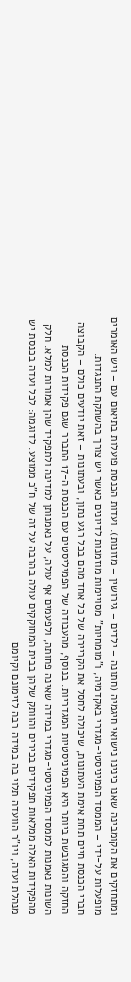ומתחזקים את הקומבינה שאנו כינינו נישואי חיגמיה (חתונה – ילדים – גירושין – מזונות). ועדות הכנסת פועלות בתיאום עם – ויש האומרים מופעלות על-ידי – הממסד הפמיניסטי-מגדרי באקדמיה, ו"מומחיות" מסויימות מוזמנות לדיונים כאשר יש צורך בהשתקת התנגדות.
חברי הכנסת חיים תחת אימת העתונות, שיכולה לחסל את הקריירה של כל אחד מהם בכל רגע נתון, ובעתונות – זאת יודעים כולם – הקבוצה החזקה והמגובשת ביותר היא הפמיניסטיות המגדריות. בנוסף, מהעבודה של הפמיליסטים עם הכנסת ה-17 התברר שגם פקידות הכנסת השונות נאמנות לממסד הפמיניסטי-מגדרי במידה שאינה פחותה, ולפעמים אף עולה, על נאמנותן למדינה ולתפקיד שהן אמורות למלא. חלק מהפקידות האלה ממלאות תפקידים בכירים והוותק שלהן בבית המחוקקים עולה בהרבה על זה של ח"כ ממוצע. לדוגמה: לכל ועדה בכנסת יש מנהלת ועדה, ויו"ר הוועדה תלוי בה במידה רבה לזימונם וקיומם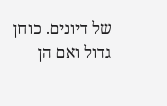של דיונים. כוחן גדול ואם הן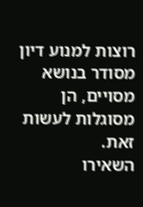רוצות למנוע דיון מסודר בנושא מסויים, הן מסוגלות לעשות זאת.
השאירו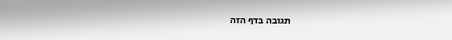תגובה בדף הזה